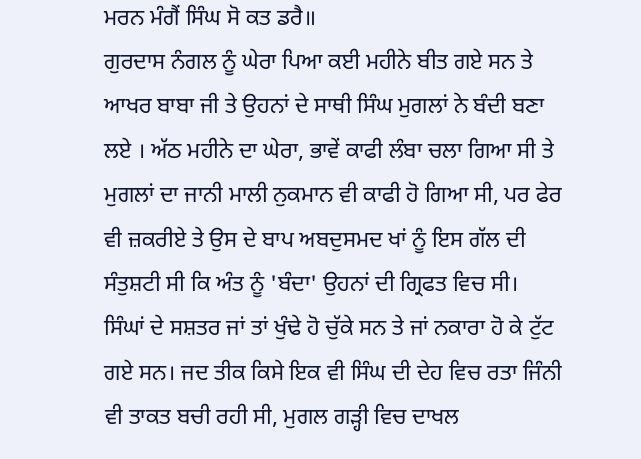ਮਰਨ ਮੰਗੈਂ ਸਿੰਘ ਸੋ ਕਤ ਡਰੈ॥
ਗੁਰਦਾਸ ਨੰਗਲ ਨੂੰ ਘੇਰਾ ਪਿਆ ਕਈ ਮਹੀਨੇ ਬੀਤ ਗਏ ਸਨ ਤੇ ਆਖਰ ਬਾਬਾ ਜੀ ਤੇ ਉਹਨਾਂ ਦੇ ਸਾਥੀ ਸਿੰਘ ਮੁਗਲਾਂ ਨੇ ਬੰਦੀ ਬਣਾ ਲਏ । ਅੱਠ ਮਹੀਨੇ ਦਾ ਘੇਰਾ, ਭਾਵੇਂ ਕਾਫੀ ਲੰਬਾ ਚਲਾ ਗਿਆ ਸੀ ਤੇ ਮੁਗਲਾਂ ਦਾ ਜਾਨੀ ਮਾਲੀ ਨੁਕਮਾਨ ਵੀ ਕਾਫੀ ਹੋ ਗਿਆ ਸੀ, ਪਰ ਫੇਰ ਵੀ ਜ਼ਕਰੀਏ ਤੇ ਉਸ ਦੇ ਬਾਪ ਅਬਦੁਸਮਦ ਖਾਂ ਨੂੰ ਇਸ ਗੱਲ ਦੀ ਸੰਤੁਸ਼ਟੀ ਸੀ ਕਿ ਅੰਤ ਨੂੰ 'ਬੰਦਾ' ਉਹਨਾਂ ਦੀ ਗ੍ਰਿਫਤ ਵਿਚ ਸੀ।
ਸਿੰਘਾਂ ਦੇ ਸਸ਼ਤਰ ਜਾਂ ਤਾਂ ਖੁੰਢੇ ਹੋ ਚੁੱਕੇ ਸਨ ਤੇ ਜਾਂ ਨਕਾਰਾ ਹੋ ਕੇ ਟੁੱਟ ਗਏ ਸਨ। ਜਦ ਤੀਕ ਕਿਸੇ ਇਕ ਵੀ ਸਿੰਘ ਦੀ ਦੇਹ ਵਿਚ ਰਤਾ ਜਿੰਨੀ ਵੀ ਤਾਕਤ ਬਚੀ ਰਹੀ ਸੀ, ਮੁਗਲ ਗੜ੍ਹੀ ਵਿਚ ਦਾਖਲ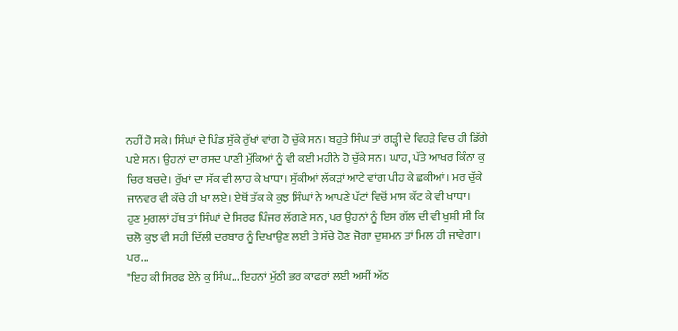ਨਹੀਂ ਹੋ ਸਕੇ। ਸਿੰਘਾਂ ਦੇ ਪਿੰਡ ਸੁੱਕੇ ਰੁੱਖਾਂ ਵਾਂਗ ਹੋ ਚੁੱਕੇ ਸਨ। ਬਹੁਤੇ ਸਿੰਘ ਤਾਂ ਗੜ੍ਹੀ ਦੇ ਵਿਹੜੇ ਵਿਚ ਹੀ ਡਿੱਗੇ ਪਏ ਸਨ। ਉਹਨਾਂ ਦਾ ਰਸਦ ਪਾਣੀ ਮੁੱਕਿਆਂ ਨੂੰ ਵੀ ਕਈ ਮਹੀਨੇ ਹੋ ਚੁੱਕੇ ਸਨ। ਘਾਹ, ਪੱਤੇ ਆਖਰ ਕਿੰਨਾ ਕੁ ਚਿਰ ਬਚਦੇ। ਰੁੱਖਾਂ ਦਾ ਸੱਕ ਵੀ ਲਾਹ ਕੇ ਖਾਧਾ। ਸੁੱਕੀਆਂ ਲੱਕੜਾਂ ਆਟੇ ਵਾਂਗ ਪੀਹ ਕੇ ਛਕੀਆਂ। ਮਰ ਚੁੱਕੇ ਜਾਨਵਰ ਵੀ ਕੱਚੇ ਹੀ ਖਾ ਲਏ। ਏਥੋਂ ਤੱਕ ਕੇ ਕੁਝ ਸਿੰਘਾਂ ਨੇ ਆਪਣੇ ਪੱਟਾਂ ਵਿਚੋਂ ਮਾਸ ਕੱਟ ਕੇ ਵੀ ਖਾਧਾ।
ਹੁਣ ਮੁਗਲਾਂ ਹੱਥ ਤਾਂ ਸਿੰਘਾਂ ਦੇ ਸਿਰਫ ਪਿੰਜਰ ਲੱਗਣੇ ਸਨ, ਪਰ ਉਹਨਾਂ ਨੂੰ ਇਸ ਗੱਲ ਦੀ ਵੀ ਖੁਸ਼ੀ ਸੀ ਕਿ ਚਲੋ ਕੁਝ ਵੀ ਸਹੀ ਦਿੱਲੀ ਦਰਬਾਰ ਨੂੰ ਦਿਖਾਉਣ ਲਈ ਤੇ ਸੱਚੇ ਹੋਣ ਜੋਗਾ ਦੁਸ਼ਮਨ ਤਾਂ ਮਿਲ ਹੀ ਜਾਵੇਗਾ।
ਪਰ...
"ਇਹ ਕੀ ਸਿਰਫ ਏਨੇ ਕੁ ਸਿੰਘ... ਇਹਨਾਂ ਮੁੱਠੀ ਭਰ ਕਾਫਰਾਂ ਲਈ ਅਸੀਂ ਅੱਠ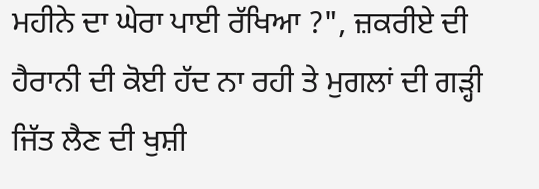ਮਹੀਨੇ ਦਾ ਘੇਰਾ ਪਾਈ ਰੱਖਿਆ ?", ਜ਼ਕਰੀਏ ਦੀ ਹੈਰਾਨੀ ਦੀ ਕੋਈ ਹੱਦ ਨਾ ਰਹੀ ਤੇ ਮੁਗਲਾਂ ਦੀ ਗੜ੍ਹੀ ਜਿੱਤ ਲੈਣ ਦੀ ਖੁਸ਼ੀ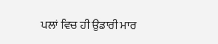ਪਲਾਂ ਵਿਚ ਹੀ ਉਡਾਰੀ ਮਾਰ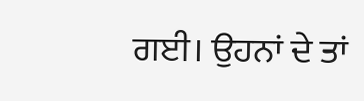ਗਈ। ਉਹਨਾਂ ਦੇ ਤਾਂ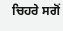ਚਿਹਰੇ ਸਗੋਂ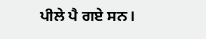ਪੀਲੇ ਪੈ ਗਏ ਸਨ।